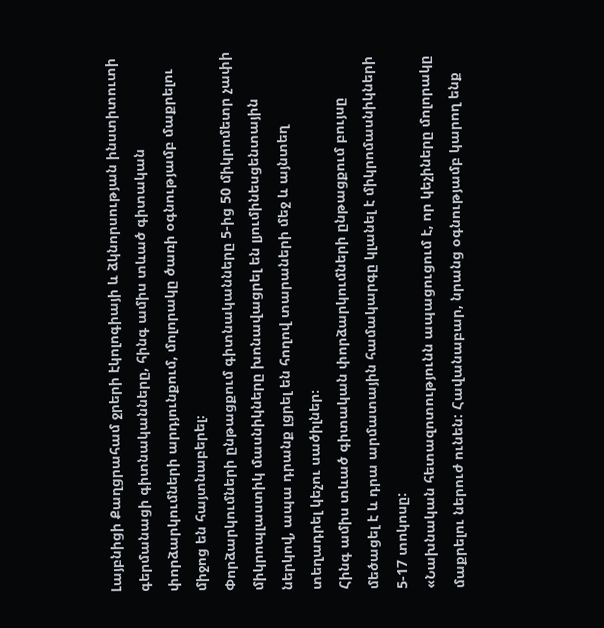Լայբնիցի Քաղցրահամ ջրերի էկոլոգիայի և ձկնորսության ինստիտուտի գերմանացի գիտնականները, հինգ ամիս տևած գիտական փորձարկումների արդյունքում, մոլորակը ծառի օգնությամբ մաքրելու միջոց են հայտնաբերել։
Փորձարկումների ընթացքում գիտնականները 5-ից 50 միկրոմետր չափի միկրոպլաստիկ մասնիկները խոնավացրել են լյումինեսցենտային ներկով, ապա դրանք լցրել են հողով տարաների մեջ և այնտեղ տեղադրել կեչու սածիլներ։
Հինգ ամիս տևած գիտական փորձարկումների ընթացքում բույսը մեծացել է և դրա արմատային համակարգը կլանել է միկրոմասնիկների 5-17 տոկոսը:
«Նախնական հետազոտությունն ապացուցում է, որ կեչիները մոլորակը մաքրելու ներուժ ունեն: Հավանաբար, նրանց օգնությամբ կարող ենք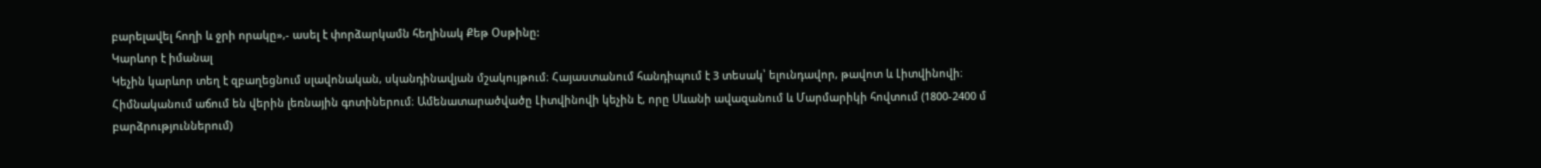բարելավել հողի և ջրի որակը»,- ասել է փորձարկամն հեղինակ Քեթ Օսթինը:
Կարևոր է իմանալ
Կեչին կարևոր տեղ է զբաղեցնում սլավոնական, սկանդինավյան մշակույթում։ Հայաստանում հանդիպում է 3 տեսակ՝ ելունդավոր, թավոտ և Լիտվինովի։ Հիմնականում աճում են վերին լեռնային գոտիներում։ Ամենատարածվածը Լիտվինովի կեչին է, որը Սևանի ավազանում և Մարմարիկի հովտում (1800-2400 մ բարձրություններում)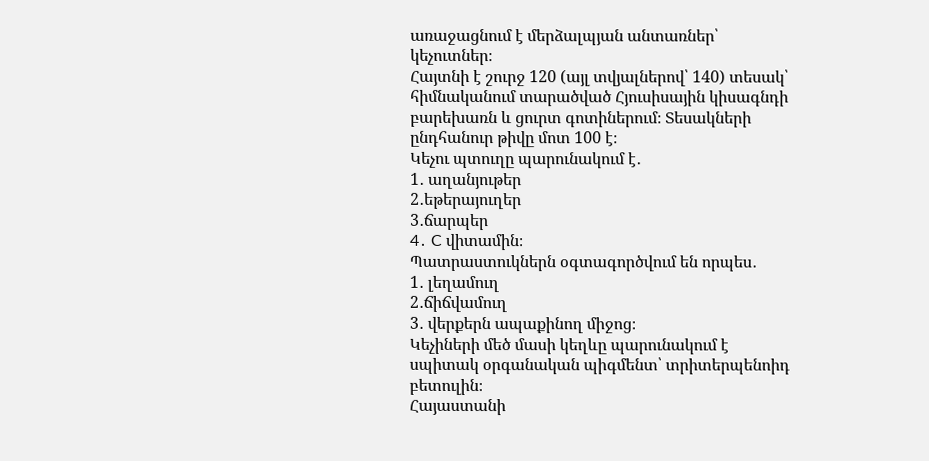առաջացնում է մերձալպյան անտառներ՝ կեչուտներ։
Հայտնի է շուրջ 120 (այլ տվյալներով՝ 140) տեսակ՝ հիմնականում տարածված Հյուսիսային կիսագնդի բարեխառն և ցուրտ գոտիներում։ Տեսակների ընդհանուր թիվը մոտ 100 է։
Կեչու պտուղը պարունակում է․
1․ աղանյութեր
2․եթերայուղեր
3․ճարպեր
4․ C վիտամին։
Պատրաստուկներն օգտագործվում են որպես․
1․ լեղամուղ
2․ճիճվամուղ
3․ վերքերն ապաքինող միջոց։
Կեչիների մեծ մասի կեղևը պարունակում է սպիտակ օրգանական պիգմենտ՝ տրիտերպենոիդ բետուլին։
Հայաստանի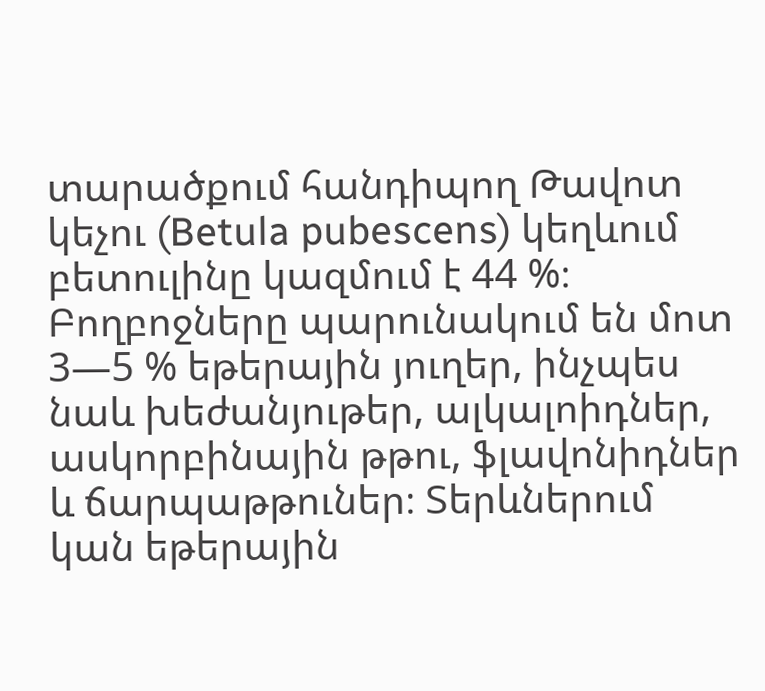տարածքում հանդիպող Թավոտ կեչու (Betula pubescens) կեղևում բետուլինը կազմում է 44 %։ Բողբոջները պարունակում են մոտ 3—5 % եթերային յուղեր, ինչպես նաև խեժանյութեր, ալկալոիդներ, ասկորբինային թթու, ֆլավոնիդներ և ճարպաթթուներ։ Տերևներում կան եթերային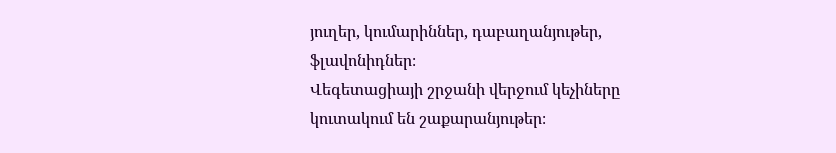յուղեր, կումարիններ, դաբաղանյութեր, ֆլավոնիդներ։
Վեգետացիայի շրջանի վերջում կեչիները կուտակում են շաքարանյութեր։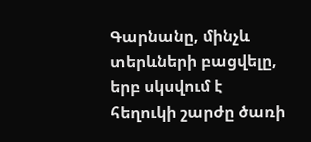Գարնանը, մինչև տերևների բացվելը, երբ սկսվում է հեղուկի շարժը ծառի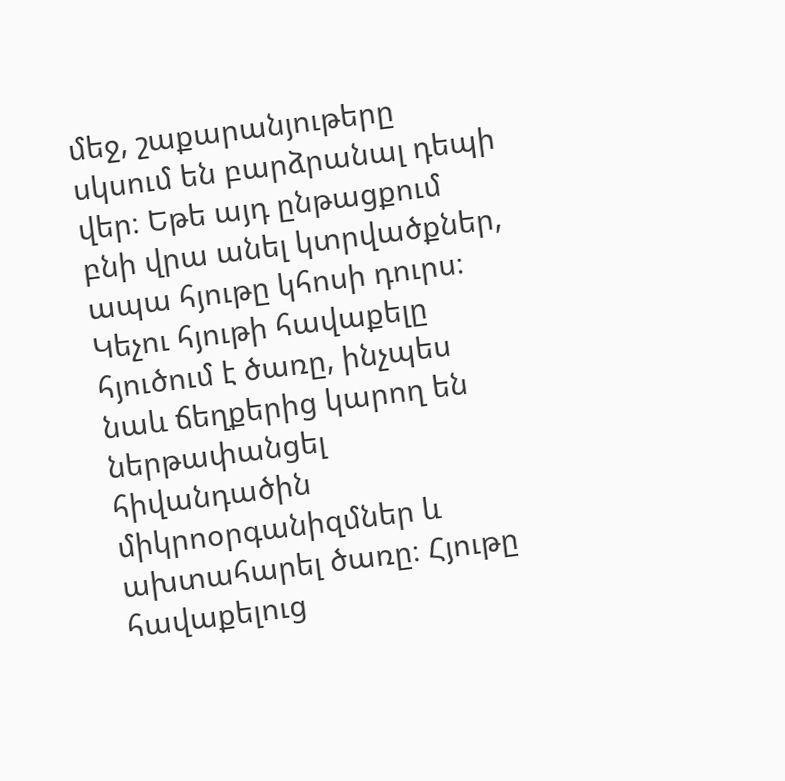մեջ, շաքարանյութերը սկսում են բարձրանալ դեպի վեր։ Եթե այդ ընթացքում բնի վրա անել կտրվածքներ, ապա հյութը կհոսի դուրս։ Կեչու հյութի հավաքելը հյուծում է ծառը, ինչպես նաև ճեղքերից կարող են ներթափանցել հիվանդածին միկրոօրգանիզմներ և ախտահարել ծառը։ Հյութը հավաքելուց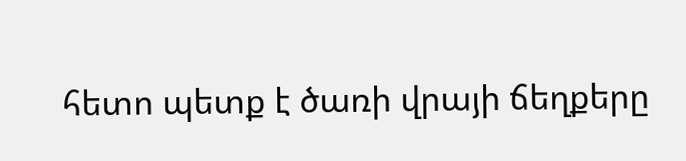հետո պետք է ծառի վրայի ճեղքերը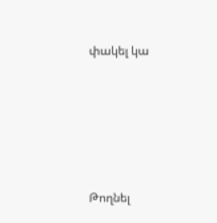փակել կա






Թողնել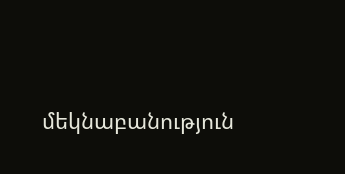մեկնաբանություն